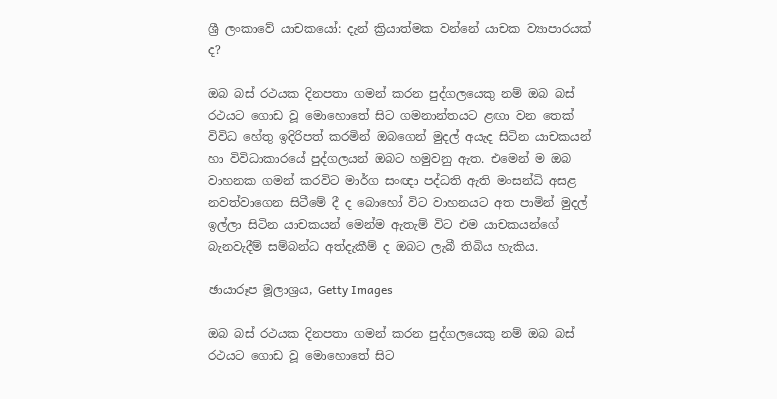ශ්‍රී ලංකාවේ යාචකයෝ: දැන් ක්‍රියාත්මක වන්නේ යාචක ව්‍යාපාරයක් ද?

ඔබ බස් රථයක දිනපතා ගමන් කරන පුද්ගලයෙකු නම් ඔබ බස් රථයට ගොඩ වූ මොහොතේ සිට ගමනාන්තයට ළඟා වන තෙක් විවිධ හේතු ඉදිරිපත් කරමින් ඔබගෙන් මුදල් අයැද සිටින යාචකයන් හා විවිධාකාරයේ පුද්ගලයන් ඔබට හමුවනු ඇත. එමෙන් ම ඔබ වාහනක ගමන් කරවිට මාර්ග සංඥා පද්ධති ඇති මංසන්ධි අසළ නවත්වාගෙන සිටීමේ දී ද බොහෝ විට වාහනයට අත පාමින් මුදල් ඉල්ලා සිටින යාචකයන් මෙන්ම ඇතැම් විට එම යාචකයන්ගේ බැනවැදීම් සම්බන්ධ අත්දැකීම් ද ඔබට ලැබී තිබිය හැකිය.

ඡායාරූප මූලාශ්‍රය, Getty Images

ඔබ බස් රථයක දිනපතා ගමන් කරන පුද්ගලයෙකු නම් ඔබ බස් රථයට ගොඩ වූ මොහොතේ සිට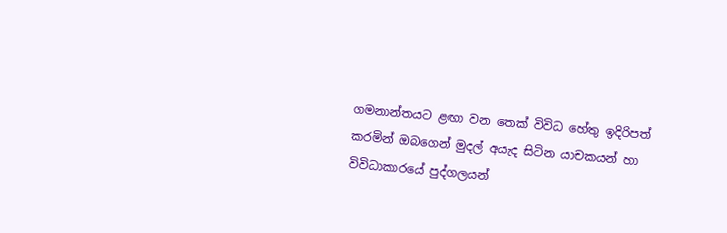ගමනාන්තයට ළඟා වන තෙක් විවිධ හේතු ඉදිරිපත් කරමින් ඔබගෙන් මුදල් අයැද සිටින යාචකයන් හා විවිධාකාරයේ පුද්ගලයන්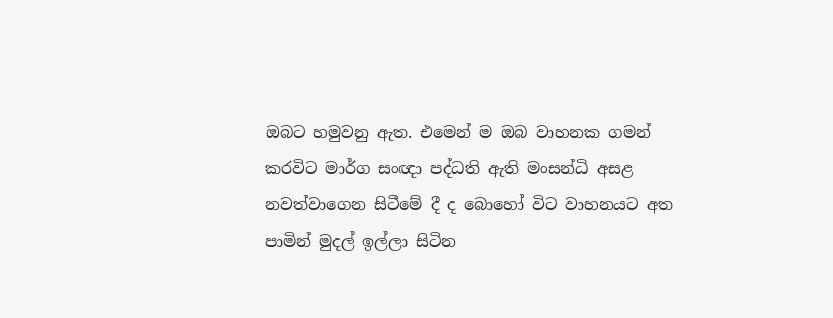ඔබට හමුවනු ඇත. එමෙන් ම ඔබ වාහනක ගමන් කරවිට මාර්ග සංඥා පද්ධති ඇති මංසන්ධි අසළ නවත්වාගෙන සිටීමේ දී ද බොහෝ විට වාහනයට අත පාමින් මුදල් ඉල්ලා සිටින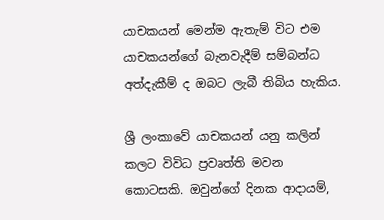යාචකයන් මෙන්ම ඇතැම් විට එම යාචකයන්ගේ බැනවැදීම් සම්බන්ධ අත්දැකීම් ද ඔබට ලැබී තිබිය හැකිය.

ශ්‍රී ලංකාවේ යාචකයන් යනු කලින් කලට විවිධ ප්‍රවෘත්ති මවන කොටසකි. ඔවුන්ගේ දිනක ආදායම්,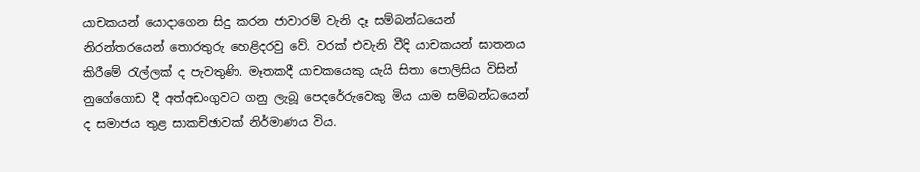යාචකයන් යොදාගෙන සිදු කරන ජාවාරම් වැනි දෑ සම්බන්ධයෙන් නිරන්තරයෙන් තොරතුරු හෙළිදරවු වේ. වරක් එවැනි වීදි යාචකයන් ඝාතනය කිරීමේ රැල්ලක් ද පැවතුණි. මෑතකදී යාචකයෙකු යැයි සිතා පොලිසිය විසින් නුගේගොඩ දී අත්අඩංගුවට ගනු ලැබූ පෙදරේරුවෙකු මිය යාම සම්බන්ධයෙන් ද සමාජය තුළ සාකච්ඡාවක් නිර්මාණය විය.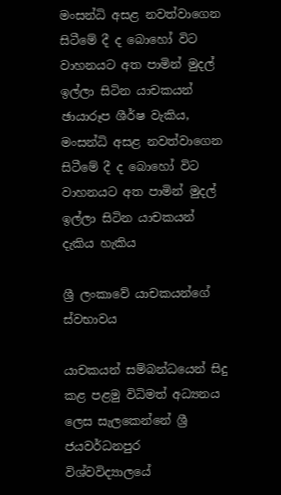මංසන්ධි අසළ නවත්වාගෙන සිටීමේ දී ද බොහෝ විට වාහනයට අත පාමින් මුදල් ඉල්ලා සිටින යාචකයන්
ඡායාරූප ශීර්ෂ වැකිය, මංසන්ධි අසළ නවත්වාගෙන සිටීමේ දී ද බොහෝ විට වාහනයට අත පාමින් මුදල් ඉල්ලා සිටින යාචකයන් දැකිය හැකිය

ශ්‍රී ලංකාවේ යාචකයන්ගේ ස්වභාවය

යාචකයන් සම්බන්ධයෙන් සිදු කළ පළමු විධිමත් අධ්‍යනය ලෙස සැලකෙන්නේ ශ්‍රී ජයවර්ධනපුර විශ්වවිද්‍යාලයේ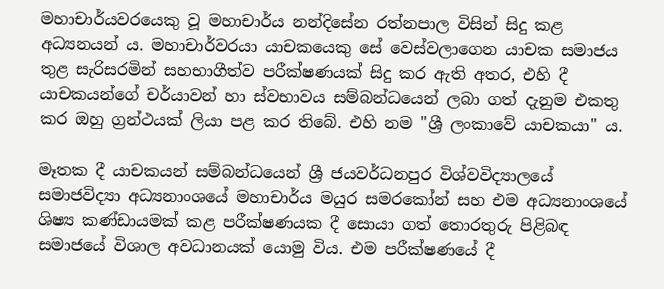මහාචාර්යවරයෙකු වූ මහාචාර්ය නන්දිසේන රත්නපාල විසින් සිදු කළ අධ්‍යනයන් ය. මහාචාර්වරයා යාචකයෙකු සේ වෙස්වලාගෙන යාචක සමාජය තුළ සැරිසරමින් සහභාගීත්ව පරීක්ෂණයක් සිදු කර ඇති අතර, එහි දී යාචකයන්ගේ චර්යාවන් හා ස්වභාවය සම්බන්ධයෙන් ලබා ගත් දැනුම එකතු කර ඔහු ග්‍රන්ථයක් ලියා පළ කර තිබේ. එහි නම "ශ්‍රී ලංකාවේ යාචකයා" ය.

මෑතක දී යාචකයන් සම්බන්ධයෙන් ශ්‍රී ජයවර්ධනපුර විශ්වවිද්‍යාලයේ සමාජවිද්‍යා අධ්‍යනාංශයේ මහාචාර්ය මයුර සමරකෝන් සහ එම අධ්‍යනාංශයේ ශිෂ්‍ය කණ්ඩායමක් කළ පරීක්ෂණයක දී සොයා ගත් තොරතුරු පිළිබඳ සමාජයේ විශාල අවධානයක් යොමු විය. එම පරීක්ෂණයේ දී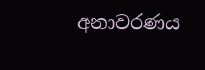අනාවරණය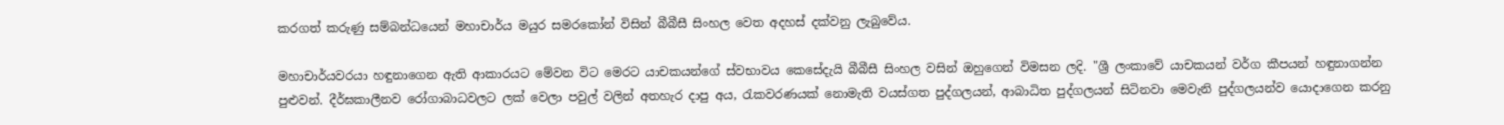කරගත් කරුණු සම්බන්ධයෙන් මහාචාර්ය මයුර සමරකෝන් විසින් බීබීසී සිංහල වෙත අදහස් දක්වනු ලැබුවේය.

මහාචාර්යවරයා හඳුනාගෙන ඇති ආකාරයට මේවන විට මෙරට යාචකයන්ගේ ස්වභාවය කෙසේදැයි බීබීසී සිංහල වසින් ඔහුගෙන් විමසන ලදි. "ශ්‍රී ලංකාවේ යාචකයන් වර්ග කීපයන් හඳුනාගන්න පුළුවන්. දීර්ඝකාලීනව රෝගාබාධවලට ලක් වෙලා පවුල් වලින් අතහැර දාපු අය, රැකවරණයක් නොමැති වයස්ගත පුද්ගලයන්, ආබාධිත පුද්ගලයන් සිටිනවා මෙවැනි පුද්ගලයන්ව යොදාගෙන කරනු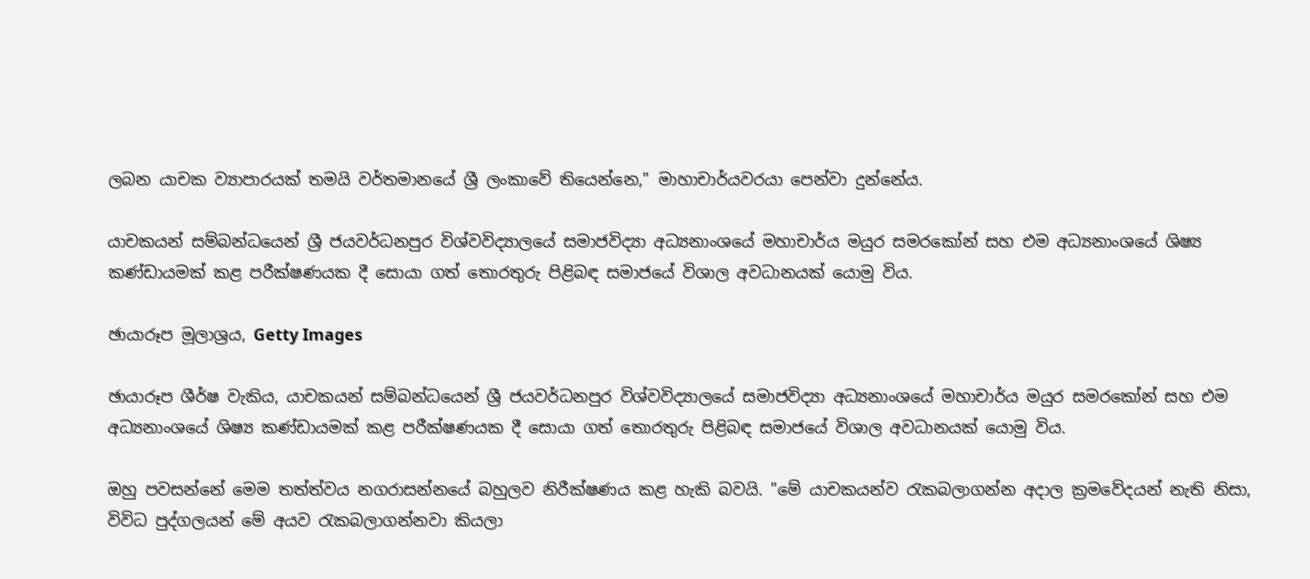ලබන යාචක ව්‍යාපාරයක් තමයි වර්තමානයේ ශ්‍රී ලංකාවේ තියෙන්නෙ," මාහාචාර්යවරයා පෙන්වා දුන්නේය.

යාචකයන් සම්බන්ධයෙන් ශ්‍රී ජයවර්ධනපුර විශ්වවිද්‍යාලයේ සමාජවිද්‍යා අධ්‍යනාංශයේ මහාචාර්ය මයුර සමරකෝන් සහ එම අධ්‍යනාංශයේ ශිෂ්‍ය කණ්ඩායමක් කළ පරීක්ෂණයක දී සොයා ගත් තොරතුරු පිළිබඳ සමාජයේ විශාල අවධානයක් යොමු විය.

ඡායාරූප මූලාශ්‍රය, Getty Images

ඡායාරූප ශීර්ෂ වැකිය, යාචකයන් සම්බන්ධයෙන් ශ්‍රී ජයවර්ධනපුර විශ්වවිද්‍යාලයේ සමාජවිද්‍යා අධ්‍යනාංශයේ මහාචාර්ය මයුර සමරකෝන් සහ එම අධ්‍යනාංශයේ ශිෂ්‍ය කණ්ඩායමක් කළ පරීක්ෂණයක දී සොයා ගත් තොරතුරු පිළිබඳ සමාජයේ විශාල අවධානයක් යොමු විය.

ඔහු පවසන්නේ මෙම තත්ත්වය නගරාසන්නයේ බහුලව නිරීක්ෂණය කළ හැකි බවයි. "මේ යාචකයන්ව රැකබලාගන්න අදාල ක්‍රමවේදයන් නැති නිසා, විවිධ පුද්ගලයන් මේ අයව රැකබලාගන්නවා කියලා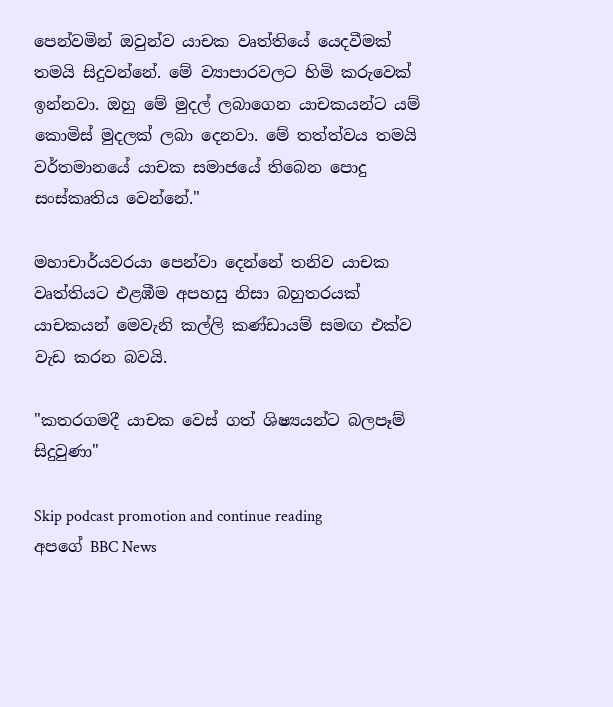පෙන්වමින් ඔවුන්ව යාචක වෘත්තියේ යෙදවීමක් තමයි සිදුවන්නේ. මේ ව්‍යාපාරවලට හිමි කරුවෙක් ඉන්නවා. ඔහු මේ මුදල් ලබාගෙන යාචකයන්ට යම් කොමිස් මුදලක් ලබා දෙනවා. මේ තත්ත්වය තමයි වර්තමානයේ යාචක සමාජයේ තිබෙන පොදු සංස්කෘතිය වෙන්නේ."

මහාචාර්යවරයා පෙන්වා දෙන්නේ තනිව යාචක වෘත්තියට එළඹීම අපහසු නිසා බහුතරයක් යාචකයන් මෙවැනි කල්ලි කණ්ඩායම් සමඟ එක්ව වැඩ කරන බවයි.

"කතරගමදී යාචක වෙස් ගත් ශිෂ්‍යයන්ට බලපෑම් සිදුවුණා"

Skip podcast promotion and continue reading
අපගේ BBC News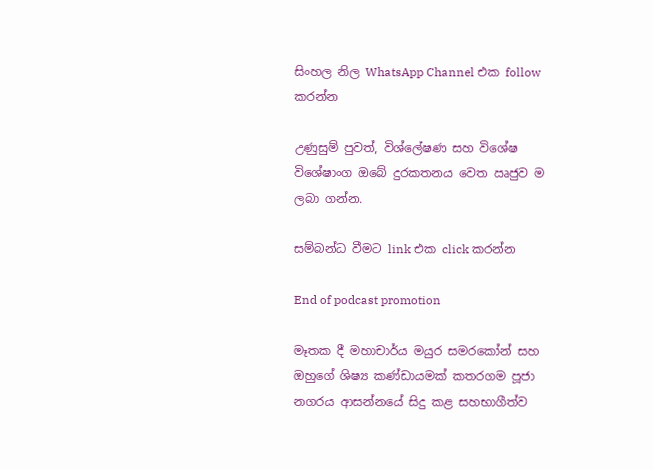සිංහල නිල WhatsApp Channel එක follow කරන්න

උණුසුම් පුවත්, විශ්ලේෂණ සහ විශේෂ විශේෂාංග ඔබේ දුරකතනය වෙත ඍජුව ම ලබා ගන්න.

සම්බන්ධ වීමට link එක click කරන්න

End of podcast promotion

මෑතක දී මහාචාර්ය මයුර සමරකෝන් සහ ඔහුගේ ශිෂ්‍ය කණ්ඩායමක් කතරගම පූජා නගරය ආසන්නයේ සිදු කළ සහභාගීත්ව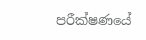පරීක්ෂණයේ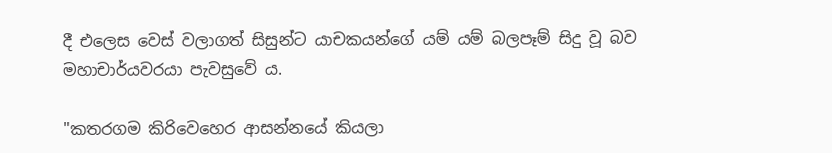දී එලෙස වෙස් වලාගත් සිසුන්ට යාචකයන්ගේ යම් යම් බලපෑම් සිදු වූ බව මහාචාර්යවරයා පැවසුවේ ය.

"කතරගම කිරිවෙහෙර ආසන්නයේ කියලා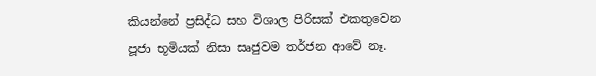කියන්නේ ප්‍රසිද්ධ සහ විශාල පිරිසක් එකතුවෙන පූජා භූමියක් නිසා සෘජුවම තර්ජන ආවේ නෑ.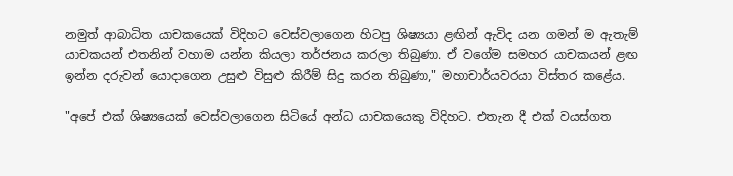නමුත් ආබාධිත යාචකයෙක් විදිහට වෙස්වලාගෙන හිටපු ශිෂ්‍යයා ළඟින් ඇවිද යන ගමන් ම ඇතැම් යාචකයන් එතනින් වහාම යන්න කියලා තර්ජනය කරලා තිබුණා. ඒ වගේම සමහර යාචකයන් ළඟ ඉන්න දරුවන් යොදාගෙන උසුළු විසුළු කිරීම් සිදු කරන තිබුණා," මහාචාර්යවරයා විස්තර කළේය.

"අපේ එක් ශිෂ්‍යයෙක් වෙස්වලාගෙන සිටියේ අන්ධ යාචකයෙකු විදිහට. එතැන දී එක් වයස්ගත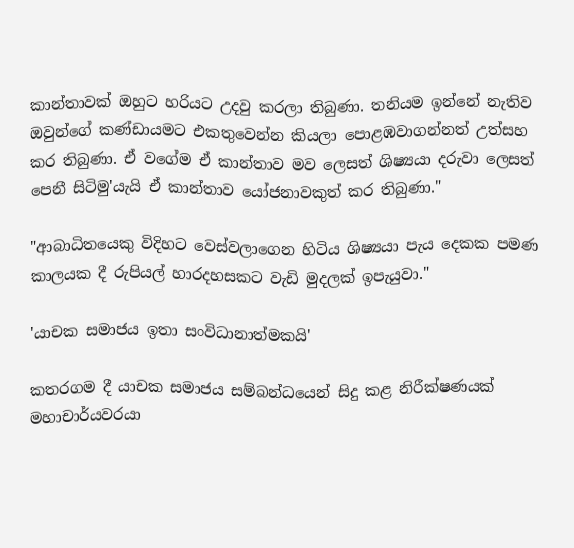කාන්තාවක් ඔහුට හරියට උදවු කරලා තිබුණා. තනියම ඉන්නේ නැතිව ඔවුන්ගේ කණ්ඩායමට එකතුවෙන්න කියලා පොළඹවාගන්නත් උත්සහ කර තිබුණා. ඒ වගේම ඒ කාන්තාව මව ලෙසත් ශිෂ්‍යයා දරුවා ලෙසත් පෙනී සිටිමු'යැයි ඒ කාන්තාව යෝජනාවකුත් කර තිබුණා."

"ආබාධිතයෙකු විදිහට වෙස්වලාගෙන හිටිය ශිෂ්‍යයා පැය දෙකක පමණ කාලයක දී රුපියල් හාරදහසකට වැඩි මුදලක් ඉපැයුවා."

'යාචක සමාජය ඉතා සංවිධානාත්මකයි'

කතරගම දී යාචක සමාජය සම්බන්ධයෙන් සිදු කළ නිරීක්ෂණයක් මහාචාර්යවරයා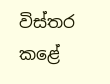විස්තර කළේ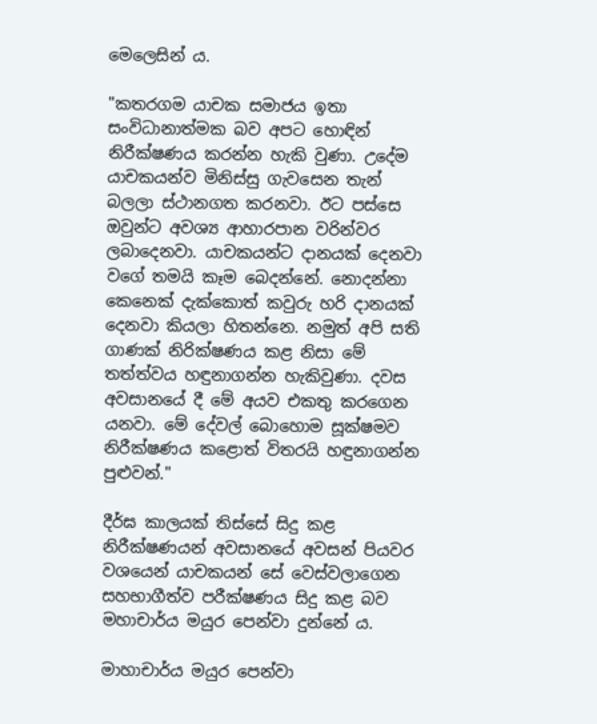මෙලෙසින් ය.

"කතරගම යාචක සමාජය ඉතා සංවිධානාත්මක බව අපට හොඳින් නිරීක්ෂණය කරන්න හැකි වුණා. උදේම යාචකයන්ව මිනිස්සු ගැවසෙන තැන් බලලා ස්ථානගත කරනවා. ඊට පස්සෙ ඔවුන්ට අවශ්‍ය ආහාරපාන වරින්වර ලබාදෙනවා. යාචකයන්ට දානයක් දෙනවා වගේ තමයි කෑම බෙදන්නේ. නොදන්නා කෙනෙක් දැක්කොත් කවුරු හරි දානයක් දෙනවා කියලා හිතන්නෙ. නමුත් අපි සති ගාණක් නිරික්ෂණය කළ නිසා මේ තත්ත්වය හඳුනාගන්න හැකිවුණා. දවස අවසානයේ දී මේ අයව එකතු කරගෙන යනවා. මේ දේවල් බොහොම සූක්ෂමව නිරීක්ෂණය කළොත් විතරයි හඳුනාගන්න පුළුවන්."

දීර්ඝ කාලයක් තිස්සේ සිදු කළ නිරීක්ෂණයන් අවසානයේ අවසන් පියවර වශයෙන් යාචකයන් සේ වෙස්වලාගෙන සහභාගීත්ව පරීක්ෂණය සිදු කළ බව මහාචාර්ය මයුර පෙන්වා දුන්නේ ය.

මාහාචාර්ය මයුර පෙන්වා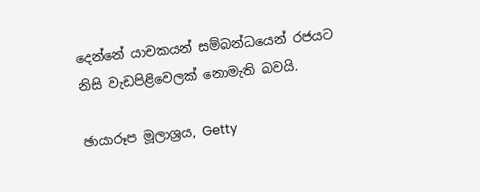දෙන්නේ යාචකයන් සම්බන්ධයෙන් රජයට නිසි වැඩපිළිවෙලක් නොමැති බවයි.

ඡායාරූප මූලාශ්‍රය, Getty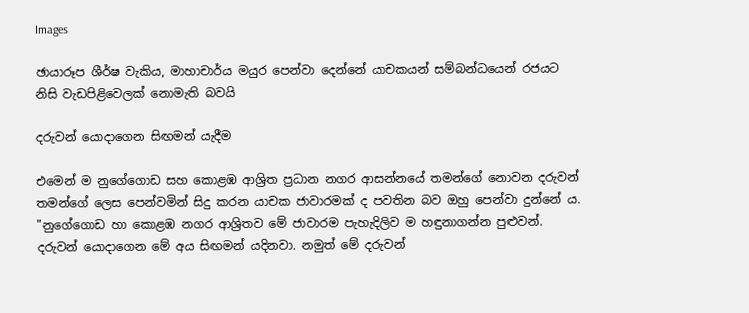Images

ඡායාරූප ශීර්ෂ වැකිය, මාහාචාර්ය මයුර පෙන්වා දෙන්නේ යාචකයන් සම්බන්ධයෙන් රජයට නිසි වැඩපිළිවෙලක් නොමැති බවයි

දරුවන් යොදාගෙන සිඟමන් යැදීම

එමෙන් ම නුගේගොඩ සහ කොළඹ ආශ්‍රිත ප්‍රධාන නගර ආසන්නයේ තමන්ගේ නොවන දරුවන් තමන්ගේ ලෙස පෙන්වමින් සිදු කරන යාචක ජාවාරමක් ද පවතින බව ඔහු පෙන්වා දුන්නේ ය. "නුගේගොඩ හා කොළඹ නගර ආශ්‍රිතව මේ ජාවාරම පැහැදිලිව ම හඳුනාගන්න පුළුවන්. දරුවන් යොදාගෙන මේ අය සිඟමන් යදිනවා. නමුත් මේ දරුවන්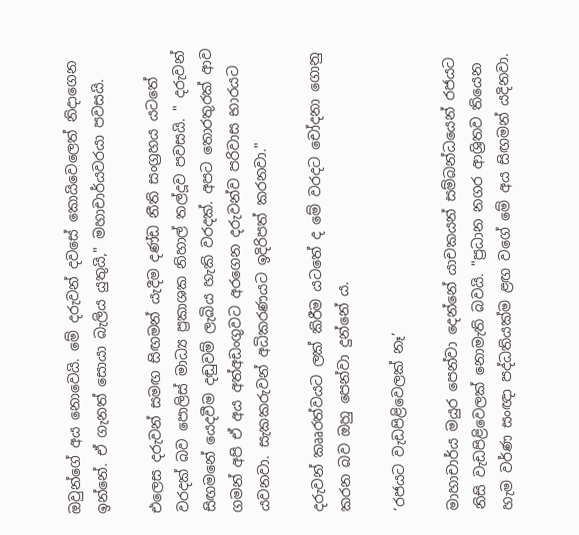ඔවුන්ගේ අය නොවෙයි. මේ දරුවන් දවසේ කොයිවෙලෙත් නිදාගෙන ඉන්නේ. ඒ ගැනත් සොයා බැලිය යුතුයි," මහාචාර්යවරයා පවසයි.

එලෙස දරුවන් සමඟ සිඟමන් යැදීම දණ්ඩ නීති සංග්‍රහය යටතේ වරදක් බව පොලිස් මාධ්‍ය ප්‍රකාශක නිහාල් තල්දූව පවසයි. " දරුවන් සිඟමනේ යෙදවීම දඬුවම් ලැබිය හැකි වරදක්. අපට තොරතුරක් ආව ගමන් අපි ඒ අය අත්අඩංගුවට අරගෙන දරුවන්ව පරිවාස භාරයට යවනවා. සැකකරුවන් අධිකරණයට ඉදිරිපත් කරනවා."

දරුවන් කෲරත්වයට ලක් කිරීම යටතේ ද මේ වරදට චෝදනා ගොනු කරන බව ඔහු පෙන්වා දුන්නේ ය.

‘රජයට වැඩපිළිවෙලක් නෑ’

මාහාචාර්ය මයුර පෙන්වා දෙන්නේ යාචකයන් සම්බන්ධයෙන් රජයට නිසි වැඩපිළිවෙලක් නොමැති බවයි. "ප්‍රධාන නගර ආශ්‍රිතව තියෙන හැම වර්ණ සංඥා පද්ධතියක්ම ළඟ වගේ මේ අය සිඟමන් යදිනවා.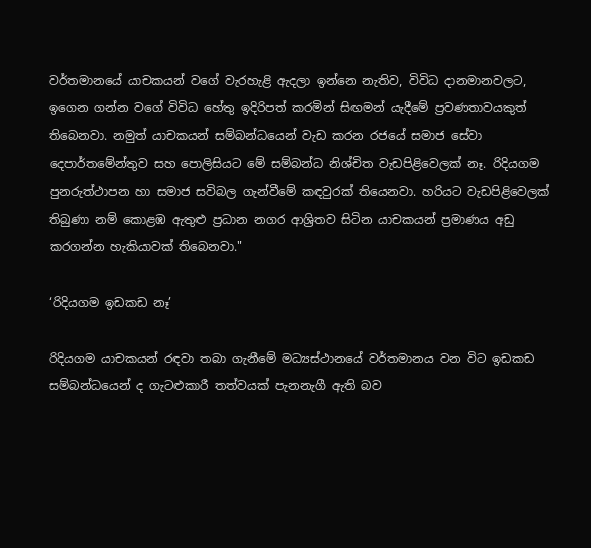වර්තමානයේ යාචකයන් වගේ වැරහැළි ඇදලා ඉන්නෙ නැතිව, විවිධ දානමානවලට, ඉගෙන ගන්න වගේ විවිධ හේතු ඉදිරිපත් කරමින් සිඟමන් යැදීමේ ප්‍රවණතාවයකුත් තිබෙනවා. නමුත් යාචකයන් සම්බන්ධයෙන් වැඩ කරන රජයේ සමාජ සේවා දෙපාර්තමේන්තුව සහ පොලිසියට මේ සම්බන්ධ නිශ්චිත වැඩපිළිවෙලක් නෑ. රිදියගම පුනරුත්ථාපන හා සමාජ සවිබල ගැන්වීමේ කඳවුරක් තියෙනවා. හරියට වැඩපිළිවෙලක් තිබුණා නම් කොළඹ ඇතුළු ප්‍රධාන නගර ආශ්‍රිතව සිටින යාචකයන් ප්‍රමාණය අඩු කරගන්න හැකියාවක් තිබෙනවා."

‘රිදියගම ඉඩකඩ නෑ’

රිදියගම යාචකයන් රඳවා තබා ගැනීමේ මධ්‍යස්ථානයේ වර්තමානය වන විට ඉඩකඩ සම්බන්ධයෙන් ද ගැටළුකාරී තත්වයක් පැනනැගී ඇති බව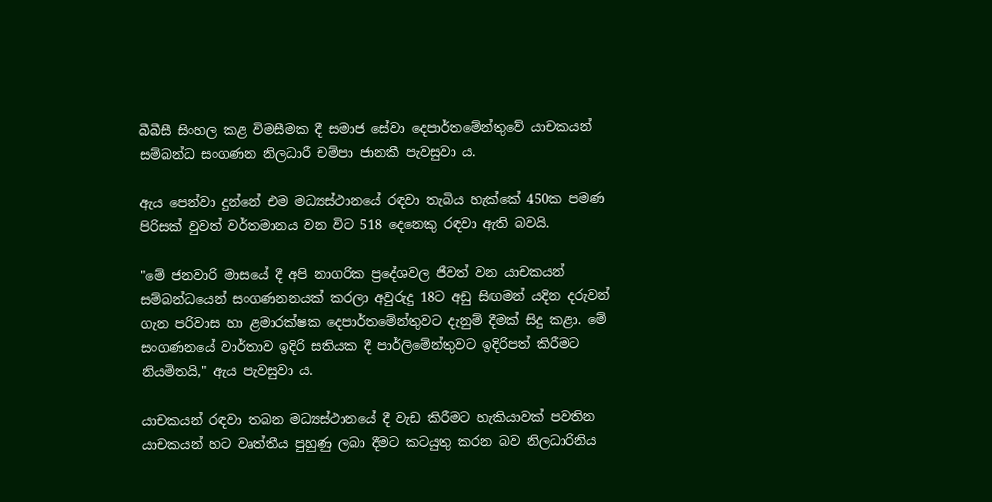බීබීසී සිංහල කළ විමසීමක දී සමාජ සේවා දෙපාර්තමේන්තුවේ යාචකයන් සම්බන්ධ සංගණන නිලධාරී චම්පා ජානකී පැවසුවා ය.

ඇය පෙන්වා දුන්නේ එම මධ්‍යස්ථානයේ රඳවා තැබිය හැක්කේ 450ක පමණ පිරිසක් වුවත් වර්තමානය වන විට 518 දෙනෙකු රඳවා ඇති බවයි.

"මේ ජනවාරි මාසයේ දී අපි නාගරික ප්‍රදේශවල ජීවත් වන යාචකයන් සම්බන්ධයෙන් සංගණනනයක් කරලා අවුරුදු 18ට අඩු සිඟමන් යදින දරුවන් ගැන පරිවාස හා ළමාරක්ෂක දෙපාර්තමේන්තුවට දැනුම් දීමක් සිදු කළා. මේ සංගණනයේ වාර්තාව ඉදිරි සතියක දී පාර්ලිමේන්තුවට ඉදිරිපත් කිරීමට නියමිතයි," ඇය පැවසුවා ය.

යාචකයන් රඳවා තබන මධ්‍යස්ථානයේ දී වැඩ කිරීමට හැකියාවක් පවතින යාචකයන් හට වෘත්තීය පුහුණු ලබා දීමට කටයුතු කරන බව නිලධාරිනිය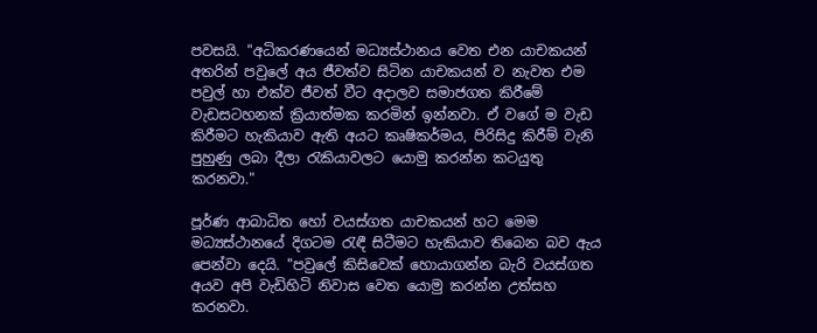පවසයි. "අධිකරණයෙන් මධ්‍යස්ථානය වෙත එන යාචකයන් අතරින් පවුලේ අය ජීවත්ව සිටින යාචකයන් ව නැවත එම පවුල් හා එක්ව ජීවත් වීට අදාලව සමාජගත කිරීමේ වැඩසටහනක් ක්‍රියාත්මක කරමින් ඉන්නවා. ඒ වගේ ම වැඩ කිරීමට හැකියාව ඇති අයට කෘෂිකර්මය, පිරිසිදු කිරීම් වැනි පුහුණු ලබා දීලා රැකියාවලට යොමු කරන්න කටයුතු කරනවා."

පූර්ණ ආබාධිත හෝ වයස්ගත යාචකයන් හට මෙම මධ්‍යස්ථානයේ දිගටම රැඳී සිටීමට හැකියාව තිබෙන බව ඇය පෙන්වා දෙයි. "පවුලේ කිසිවෙක් හොයාගන්න බැරි වයස්ගත අයව අපි වැඩිහිටි නිවාස වෙත යොමු කරන්න උත්සහ කරනවා.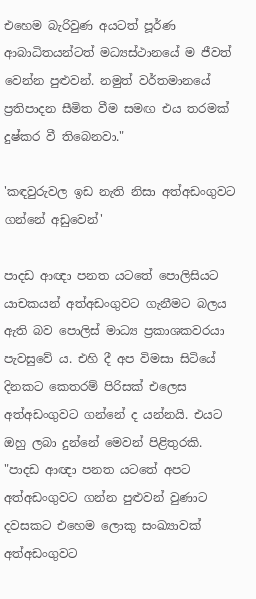එහෙම බැරිවුණ අයටත් පූර්ණ ආබාධිතයන්ටත් මධ්‍යස්ථානයේ ම ජීවත් වෙන්න පුළුවන්. නමුත් වර්තමානයේ ප්‍රතිපාදන සීමිත වීම සමඟ එය තරමක් දුෂ්කර වී තිබෙනවා."

'කඳවුරුවල ඉඩ නැති නිසා අත්අඩංගුවට ගන්නේ අඩුවෙන්'

පාදඩ ආඥා පනත යටතේ පොලිසියට යාචකයන් අත්අඩංගුවට ගැනීමට බලය ඇති බව පොලිස් මාධ්‍ය ප්‍රකාශකවරයා පැවසුවේ ය. එහි දී අප විමසා සිටියේ දිනකට කෙතරම් පිරිසක් එලෙස අත්අඩංගුවට ගන්නේ ද යන්නයි. එයට ඔහු ලබා දුන්නේ මෙවන් පිළිතුරකි. "පාදඩ ආඥා පනත යටතේ අපට අත්අඩංගුවට ගන්න පුළුවන් වුණාට දවසකට එහෙම ලොකු සංඛ්‍යාවක් අත්අඩංගුවට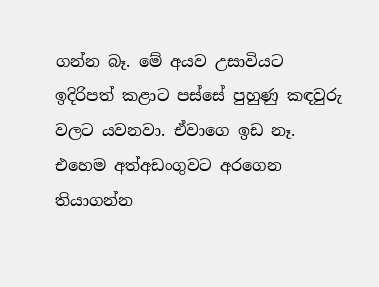ගන්න බෑ. මේ අයව උසාවියට ඉදිරිපත් කළාට පස්සේ පුහුණු කඳවුරු වලට යවනවා. ඒවාගෙ ඉඩ නෑ. එහෙම අත්අඩංගුවට අරගෙන තියාගන්න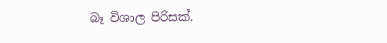බෑ විශාල පිරිසක්.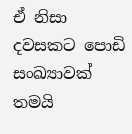ඒ නිසා දවසකට පොඩි සංඛ්‍යාවක් තමයි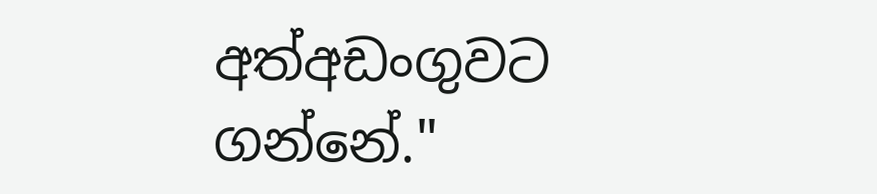අත්අඩංගුවට ගන්නේ."